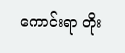ကောင်းရာ တိုး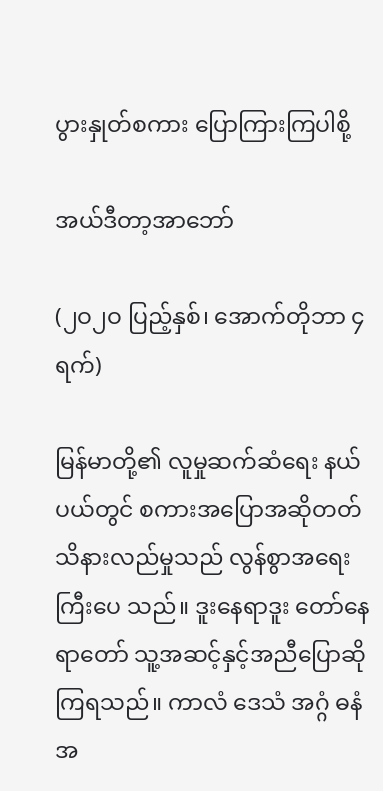ပွားနှုတ်စကား ပြောကြားကြပါစို့

အယ်ဒီတာ့အာဘော်

(၂ဝ၂ဝ ပြည့်နှစ်၊ အောက်တိုဘာ ၄ ရက်)

မြန်မာတို့၏ လူမှုဆက်ဆံရေး နယ်ပယ်တွင် စကားအပြောအဆိုတတ်သိနားလည်မှုသည် လွန်စွာအရေးကြီးပေ သည်။ ဒူးနေရာဒူး တော်နေရာတော် သူ့အဆင့်နှင့်အညီပြောဆိုကြရသည်။ ကာလံ ဒေသံ အဂ္ဂံ ဓနံ အ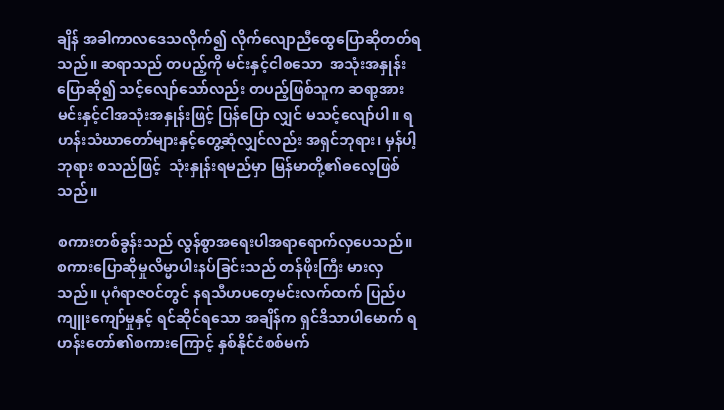ချိန် အခါကာလဒေသလိုက်၍ လိုက်လျောညီထွေပြောဆိုတတ်ရသည်။ ဆရာသည် တပည့်ကို မင်းနှင့်ငါစသော  အသုံးအနှုန်းပြောဆို၍ သင့်လျော်သော်လည်း တပည့်ဖြစ်သူက ဆရာ့အား မင်းနှင့်ငါအသုံးအနှုန်းဖြင့် ပြန်ပြော လျှင် မသင့်လျော်ပါ။ ရဟန်းသံဃာတော်များနှင့်တွေ့ဆုံလျှင်လည်း အရှင်ဘုရား၊ မှန်ပါ့ဘုရား စသည်ဖြင့်  သုံးနှုန်းရမည်မှာ မြန်မာတို့၏ဓလေ့ဖြစ်သည်။

စကားတစ်ခွန်းသည် လွန်စွာအရေးပါအရာရောက်လှပေသည်။ စကားပြောဆိုမှုလိမ္မာပါးနပ်ခြင်းသည် တန်ဖိုးကြီး မားလှသည်။ ပုဂံရာဇဝင်တွင် နရသီဟပတေ့မင်းလက်ထက် ပြည်ပကျူးကျော်မှုနှင့် ရင်ဆိုင်ရသော အချိန်က ရှင်ဒိသာပါမောက် ရဟန်းတော်၏စကားကြောင့် နှစ်နိုင်ငံစစ်မက်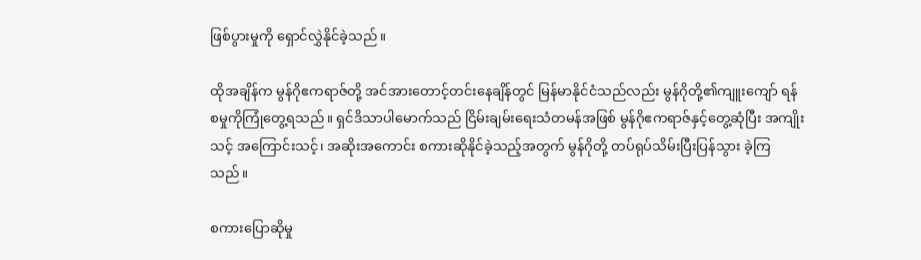ဖြစ်ပွားမှုကို ရှောင်လွှဲနိုင်ခဲ့သည်။

ထိုအချိန်က မွန်ဂိုဧကရာဇ်တို့ အင်အားတောင့်တင်းနေချိန်တွင် မြန်မာနိုင်ငံသည်လည်း မွန်ဂိုတို့၏ကျူးကျော် ရန်စမှုကိုကြုံတွေ့ရသည်။ ရှင်ဒိသာပါမောက်သည် ငြိမ်းချမ်းရေးသံတမန်အဖြစ် မွန်ဂိုဧကရာဇ်နှင့်တွေ့ဆုံပြီး အကျိုးသင့် အကြောင်းသင့်၊ အဆိုးအကောင်း စကားဆိုနိုင်ခဲ့သည့်အတွက် မွန်ဂိုတို့ တပ်ရုပ်သိမ်းပြီးပြန်သွား ခဲ့ကြသည်။

စကားပြောဆိုမှု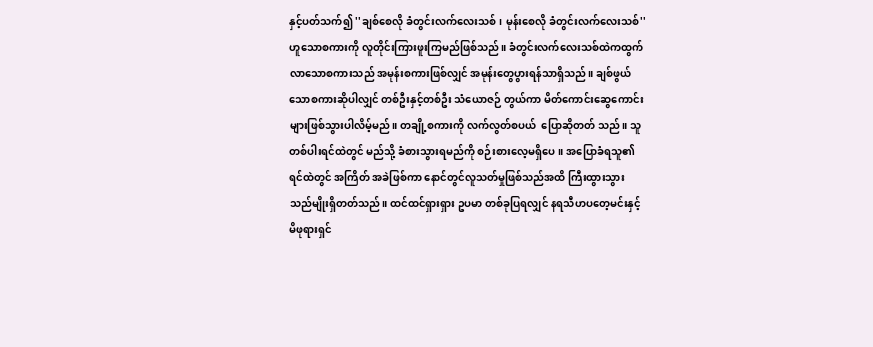နှင့်ပတ်သက်၍ ''ချစ်စေလို ခံတွင်းလက်လေးသစ်၊ မုန်းစေလို ခံတွင်းလက်လေးသစ်'' ဟူသောစကားကို လူတိုင်းကြားဖူးကြမည်ဖြစ်သည်။ ခံတွင်းလက်လေးသစ်ထဲကထွက်လာသောစကားသည် အမုန်းစကားဖြစ်လျှင် အမုန်းတွေပွားရန်သာရှိသည်။ ချစ်ဖွယ်သောစကားဆိုပါလျှင် တစ်ဦးနှင့်တစ်ဦး သံယောဇဉ် တွယ်ကာ မိတ်ကောင်းဆွေကောင်းများဖြစ်သွားပါလိမ့်မည်။ တချို့စကားကို လက်လွတ်စပယ်  ပြောဆိုတတ် သည်။ သူတစ်ပါးရင်ထဲတွင် မည်သို့ ခံစားသွားရမည်ကို စဉ်းစားလေ့မရှိပေ။ အပြောခံရသူ၏ရင်ထဲတွင် အကြိတ် အခဲဖြစ်ကာ နောင်တွင်လူသတ်မှုဖြစ်သည်အထိ ကြီးထွားသွား သည်မျိုးရှိတတ်သည်။ ထင်ထင်ရှားရှား ဥပမာ တစ်ခုပြရလျှင် နရသီဟပတေ့မင်းနှင့် မိဖုရားရှင်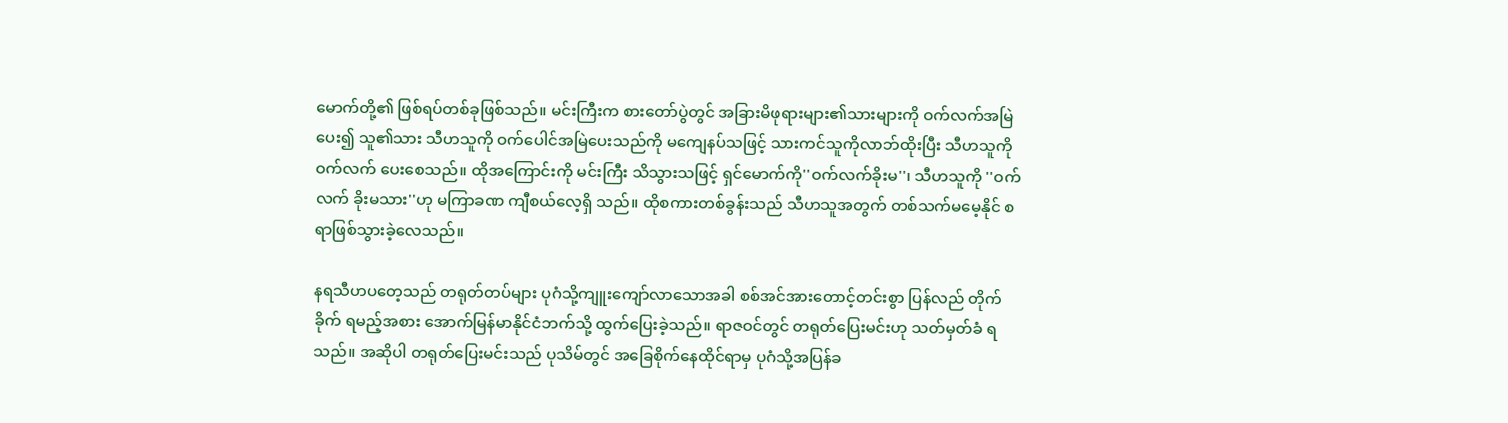မောက်တို့၏ ဖြစ်ရပ်တစ်ခုဖြစ်သည်။ မင်းကြီးက စားတော်ပွဲတွင် အခြားမိဖုရားများ၏သားများကို ဝက်လက်အမြဲပေး၍ သူ၏သား သီဟသူကို ဝက်ပေါင်အမြဲပေးသည်ကို မကျေနပ်သဖြင့် သားကင်သူကိုလာဘ်ထိုးပြီး သီဟသူကို ဝက်လက် ပေးစေသည်။ ထိုအကြောင်းကို မင်းကြီး သိသွားသဖြင့် ရှင်မောက်ကို''ဝက်လက်ခိုးမ''၊ သီဟသူကို ''ဝက်လက် ခိုးမသား''ဟု မကြာခဏ ကျီစယ်လေ့ရှိ သည်။ ထိုစကားတစ်ခွန်းသည် သီဟသူအတွက် တစ်သက်မမေ့နိုင် စရာဖြစ်သွားခဲ့လေသည်။

နရသီဟပတေ့သည် တရုတ်တပ်များ ပုဂံသို့ကျူးကျော်လာသောအခါ စစ်အင်အားတောင့်တင်းစွာ ပြန်လည် တိုက်ခိုက် ရမည့်အစား အောက်မြန်မာနိုင်ငံဘက်သို့ ထွက်ပြေးခဲ့သည်။ ရာဇဝင်တွင် တရုတ်ပြေးမင်းဟု သတ်မှတ်ခံ ရသည်။ အဆိုပါ တရုတ်ပြေးမင်းသည် ပုသိမ်တွင် အခြေစိုက်နေထိုင်ရာမှ ပုဂံသို့အပြန်ခ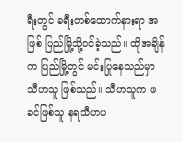ရီးတွင် ခရီးတစ်ထောက်နားရာ အဖြစ် ပြည်မြို့သို့ဝင်ခဲ့သည်။ ထိုအချိန်က ပြည်မြို့တွင် မင်းပြုနေသည်မှာ သီဟသူ ဖြစ်သည်။ သီဟသူက ဖခင်ဖြစ်သူ နရသီဟပ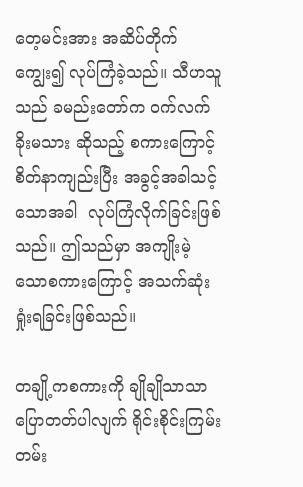တေ့မင်းအား အဆိပ်တိုက်ကျွေး၍ လုပ်ကြံခဲ့သည်။ သီဟသူ သည် ခမည်းတော်က ဝက်လက်ခိုးမသား ဆိုသည့် စကားကြောင့် စိတ်နာကျည်းပြီး အခွင့်အခါသင့်သောအခါ  လုပ်ကြံလိုက်ခြင်းဖြစ်သည်။ ဤသည်မှာ အကျိုးမဲ့သောစကားကြောင့် အသက်ဆုံးရှုံးရခြင်းဖြစ်သည်။

တချို့ကစကားကို ချိုချိုသာသာပြောတတ်ပါလျက် ရိုင်းစိုင်းကြမ်းတမ်း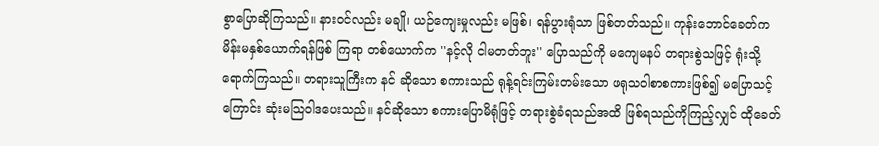စွာပြောဆိုကြသည်။ နားဝင်လည်း မချို၊ ယဉ်ကျေးမှုလည်း မဖြစ်၊ ရန်ပွားရုံသာ ဖြစ်တတ်သည်။ ကုန်းဘောင်ခေတ်က မိန်းမနှစ်ယောက်ရန်ဖြစ် ကြရာ တစ်ယောက်က ''နင့်လို ငါမတတ်ဘူး'' ပြောသည်ကို မကျေမနပ် တရားစွဲသဖြင့် ရုံးသို့ရောက်ကြသည်။ တရားသူကြီးက နင် ဆိုသော စကားသည် ရုန့်ရင်းကြမ်းတမ်းသော ဖရုသဝါစာစကားဖြစ်၍ မပြောသင့်ကြောင်း ဆုံးမသြဝါဒပေးသည်။ နင်ဆိုသော စကားပြောမိရုံဖြင့် တရားစွဲခံရသည်အထိ ဖြစ်ရသည်ကိုကြည့်လျှင် ထိုခေတ်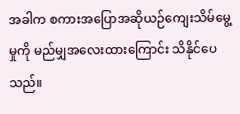အခါက စကားအပြောအဆိုယဉ်ကျေးသိမ်မွေ့မှုကို မည်မျှအလေးထားကြောင်း သိနိုင်ပေသည်။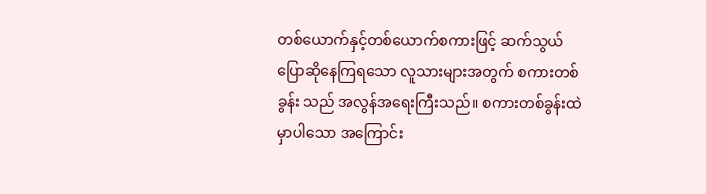တစ်ယောက်နှင့်တစ်ယောက်စကားဖြင့် ဆက်သွယ်ပြောဆိုနေကြရသော လူသားများအတွက် စကားတစ်ခွန်း သည် အလွန်အရေးကြီးသည်။ စကားတစ်ခွန်းထဲမှာပါသော အကြောင်း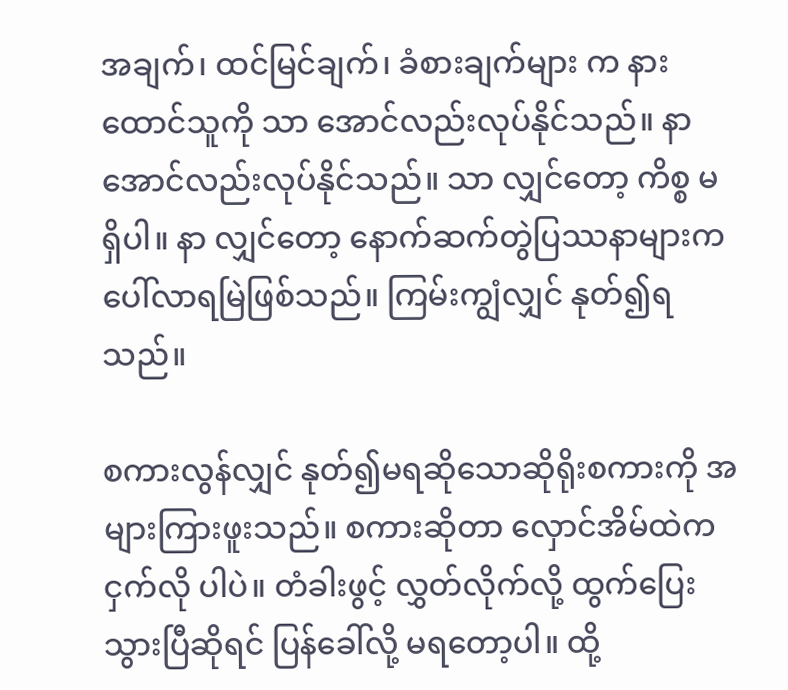အချက်၊ ထင်မြင်ချက်၊ ခံစားချက်များ က နားထောင်သူကို သာ အောင်လည်းလုပ်နိုင်သည်။ နာ အောင်လည်းလုပ်နိုင်သည်။ သာ လျှင်တော့ ကိစ္စ မရှိပါ။ နာ လျှင်တော့ နောက်ဆက်တွဲပြဿနာများကပေါ်လာရမြဲဖြစ်သည်။ ကြမ်းကျွံလျှင် နုတ်၍ရသည်။

စကားလွန်လျှင် နုတ်၍မရဆိုသောဆိုရိုးစကားကို အများကြားဖူးသည်။ စကားဆိုတာ လှောင်အိမ်ထဲက ငှက်လို ပါပဲ။ တံခါးဖွင့် လွှတ်လိုက်လို့ ထွက်ပြေးသွားပြီဆိုရင် ပြန်ခေါ်လို့ မရတော့ပါ။ ထို့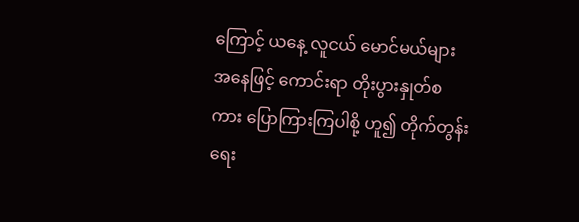ကြောင့် ယနေ့ လူငယ် မောင်မယ်များ အနေဖြင့် ကောင်းရာ တိုးပွားနှုတ်စကား ပြောကြားကြပါစို့ ဟူ၍ တိုက်တွန်းရေး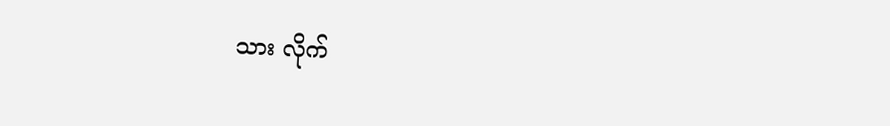သား လိုက်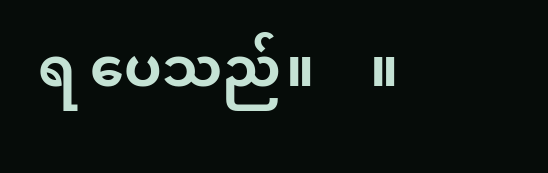ရ ပေသည်။    ။